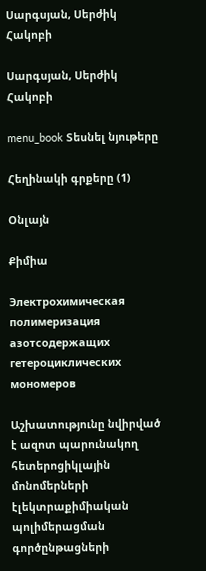Սարգսյան, Սերժիկ Հակոբի

Սարգսյան, Սերժիկ Հակոբի

menu_book Տեսնել նյութերը

Հեղինակի գրքերը (1)

Օնլայն

Քիմիա

Электрохимическая полимеризация азотсодержащих гетероциклических мономеров

Աշխատությունը նվիրված է ազոտ պարունակող հետերոցիկլային մոնոմերների էլեկտրաքիմիական պոլիմերացման գործընթացների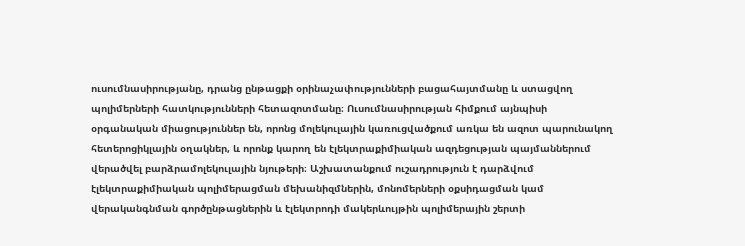ուսումնասիրությանը, դրանց ընթացքի օրինաչափությունների բացահայտմանը և ստացվող պոլիմերների հատկությունների հետազոտմանը։ Ուսումնասիրության հիմքում այնպիսի օրգանական միացություններ են, որոնց մոլեկուլային կառուցվածքում առկա են ազոտ պարունակող հետերոցիկլային օղակներ, և որոնք կարող են էլեկտրաքիմիական ազդեցության պայմաններում վերածվել բարձրամոլեկուլային նյութերի։ Աշխատանքում ուշադրություն է դարձվում էլեկտրաքիմիական պոլիմերացման մեխանիզմներին, մոնոմերների օքսիդացման կամ վերականգնման գործընթացներին և էլեկտրոդի մակերևույթին պոլիմերային շերտի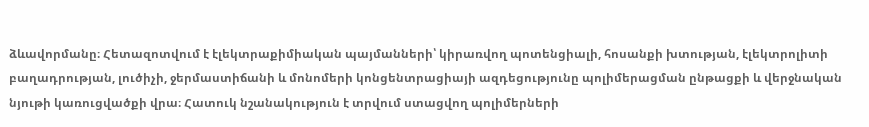ձևավորմանը։ Հետազոտվում է էլեկտրաքիմիական պայմանների՝ կիրառվող պոտենցիալի, հոսանքի խտության, էլեկտրոլիտի բաղադրության, լուծիչի, ջերմաստիճանի և մոնոմերի կոնցենտրացիայի ազդեցությունը պոլիմերացման ընթացքի և վերջնական նյութի կառուցվածքի վրա։ Հատուկ նշանակություն է տրվում ստացվող պոլիմերների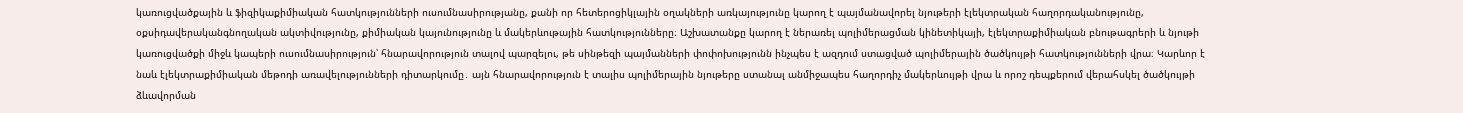կառուցվածքային և ֆիզիկաքիմիական հատկությունների ուսումնասիրությանը, քանի որ հետերոցիկլային օղակների առկայությունը կարող է պայմանավորել նյութերի էլեկտրական հաղորդականությունը, օքսիդավերականգնողական ակտիվությունը, քիմիական կայունությունը և մակերևութային հատկությունները։ Աշխատանքը կարող է ներառել պոլիմերացման կինետիկայի, էլեկտրաքիմիական բնութագրերի և նյութի կառուցվածքի միջև կապերի ուսումնասիրություն՝ հնարավորություն տալով պարզելու, թե սինթեզի պայմանների փոփոխությունն ինչպես է ազդում ստացված պոլիմերային ծածկույթի հատկությունների վրա։ Կարևոր է նաև էլեկտրաքիմիական մեթոդի առավելությունների դիտարկումը․ այն հնարավորություն է տալիս պոլիմերային նյութերը ստանալ անմիջապես հաղորդիչ մակերևույթի վրա և որոշ դեպքերում վերահսկել ծածկույթի ձևավորման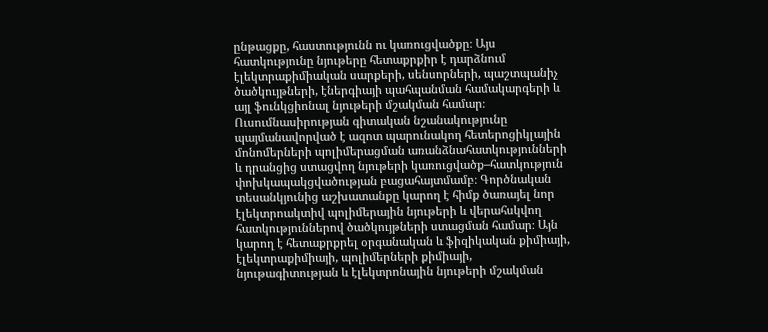ընթացքը, հաստությունն ու կառուցվածքը։ Այս հատկությունը նյութերը հետաքրքիր է դարձնում էլեկտրաքիմիական սարքերի, սենսորների, պաշտպանիչ ծածկույթների, էներգիայի պահպանման համակարգերի և այլ ֆունկցիոնալ նյութերի մշակման համար։ Ուսումնասիրության գիտական նշանակությունը պայմանավորված է ազոտ պարունակող հետերոցիկլային մոնոմերների պոլիմերացման առանձնահատկությունների և դրանցից ստացվող նյութերի կառուցվածք–հատկություն փոխկապակցվածության բացահայտմամբ։ Գործնական տեսանկյունից աշխատանքը կարող է հիմք ծառայել նոր էլեկտրոակտիվ պոլիմերային նյութերի և վերահսկվող հատկություններով ծածկույթների ստացման համար։ Այն կարող է հետաքրքրել օրգանական և ֆիզիկական քիմիայի, էլեկտրաքիմիայի, պոլիմերների քիմիայի, նյութագիտության և էլեկտրոնային նյութերի մշակման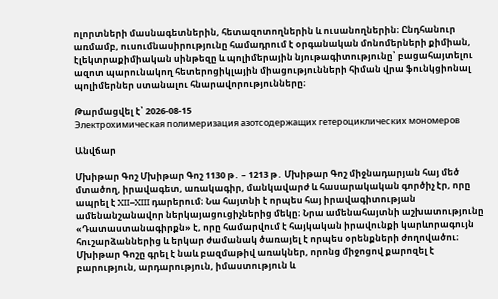ոլորտների մասնագետներին, հետազոտողներին և ուսանողներին։ Ընդհանուր առմամբ, ուսումնասիրությունը համադրում է օրգանական մոնոմերների քիմիան, էլեկտրաքիմիական սինթեզը և պոլիմերային նյութագիտությունը՝ բացահայտելու ազոտ պարունակող հետերոցիկլային միացությունների հիման վրա ֆունկցիոնալ պոլիմերներ ստանալու հնարավորությունները։

Թարմացվել է՝ 2026-08-15
Электрохимическая полимеризация азотсодержащих гетероциклических мономеров

Անվճար

Մխիթար Գոշ Մխիթար Գոշ 1130 թ․ – 1213 թ․ Մխիթար Գոշ միջնադարյան հայ մեծ մտածող, իրավագետ, առակագիր, մանկավարժ և հասարակական գործիչ էր, որը ապրել է XII–XIII դարերում։ Նա հայտնի է որպես հայ իրավագիտության ամենանշանավոր ներկայացուցիչներից մեկը։ Նրա ամենահայտնի աշխատությունը «Դատաստանագիրքն» է, որը համարվում է հայկական իրավունքի կարևորագույն հուշարձաններից և երկար ժամանակ ծառայել է որպես օրենքների ժողովածու։ Մխիթար Գոշը գրել է նաև բազմաթիվ առակներ, որոնց միջոցով քարոզել է բարություն, արդարություն, իմաստություն և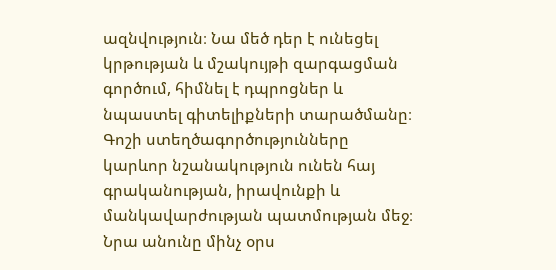ազնվություն։ Նա մեծ դեր է ունեցել կրթության և մշակույթի զարգացման գործում, հիմնել է դպրոցներ և նպաստել գիտելիքների տարածմանը։ Գոշի ստեղծագործությունները կարևոր նշանակություն ունեն հայ գրականության, իրավունքի և մանկավարժության պատմության մեջ։ Նրա անունը մինչ օրս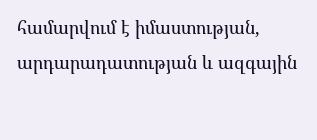համարվում է իմաստության, արդարադատության և ազգային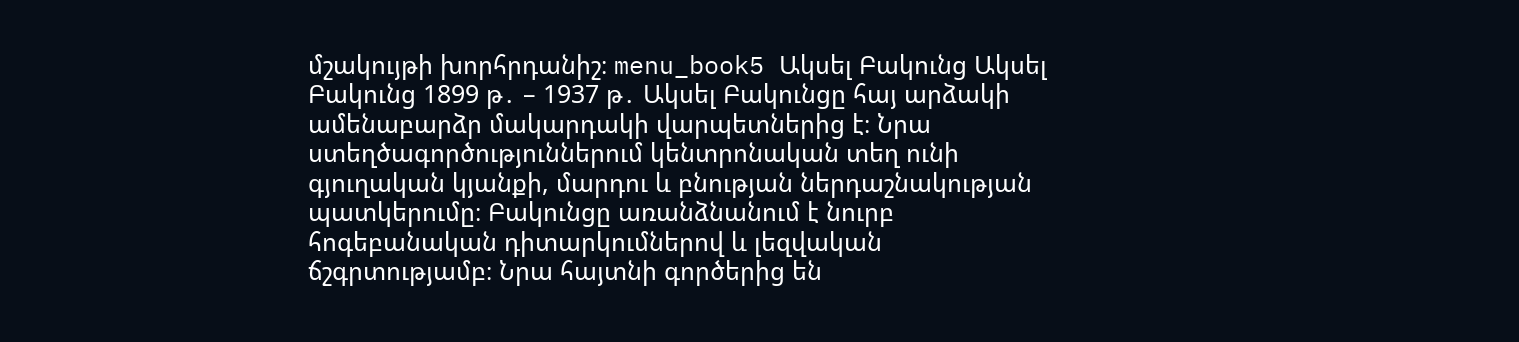մշակույթի խորհրդանիշ։ menu_book5 Ակսել Բակունց Ակսել Բակունց 1899 թ․ – 1937 թ․ Ակսել Բակունցը հայ արձակի ամենաբարձր մակարդակի վարպետներից է։ Նրա ստեղծագործություններում կենտրոնական տեղ ունի գյուղական կյանքի, մարդու և բնության ներդաշնակության պատկերումը։ Բակունցը առանձնանում է նուրբ հոգեբանական դիտարկումներով և լեզվական ճշգրտությամբ։ Նրա հայտնի գործերից են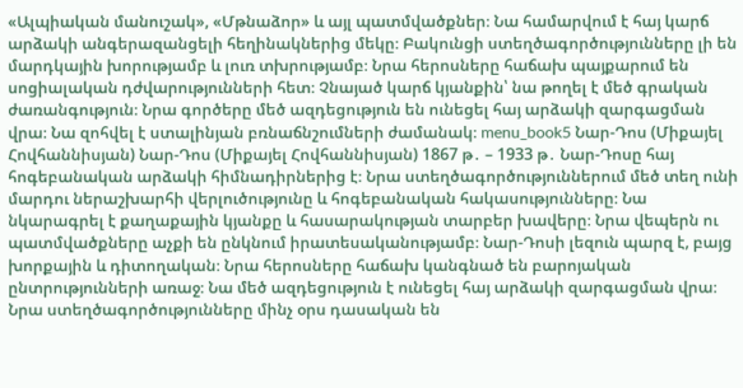«Ալպիական մանուշակ», «Մթնաձոր» և այլ պատմվածքներ։ Նա համարվում է հայ կարճ արձակի անգերազանցելի հեղինակներից մեկը։ Բակունցի ստեղծագործությունները լի են մարդկային խորությամբ և լուռ տխրությամբ։ Նրա հերոսները հաճախ պայքարում են սոցիալական դժվարությունների հետ։ Չնայած կարճ կյանքին՝ նա թողել է մեծ գրական ժառանգություն։ Նրա գործերը մեծ ազդեցություն են ունեցել հայ արձակի զարգացման վրա։ Նա զոհվել է ստալինյան բռնաճնշումների ժամանակ։ menu_book5 Նար-Դոս (Միքայել Հովհաննիսյան) Նար-Դոս (Միքայել Հովհաննիսյան) 1867 թ․ – 1933 թ․ Նար-Դոսը հայ հոգեբանական արձակի հիմնադիրներից է։ Նրա ստեղծագործություններում մեծ տեղ ունի մարդու ներաշխարհի վերլուծությունը և հոգեբանական հակասությունները։ Նա նկարագրել է քաղաքային կյանքը և հասարակության տարբեր խավերը։ Նրա վեպերն ու պատմվածքները աչքի են ընկնում իրատեսականությամբ։ Նար-Դոսի լեզուն պարզ է, բայց խորքային և դիտողական։ Նրա հերոսները հաճախ կանգնած են բարոյական ընտրությունների առաջ։ Նա մեծ ազդեցություն է ունեցել հայ արձակի զարգացման վրա։ Նրա ստեղծագործությունները մինչ օրս դասական են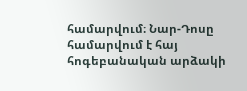համարվում։ Նար-Դոսը համարվում է հայ հոգեբանական արձակի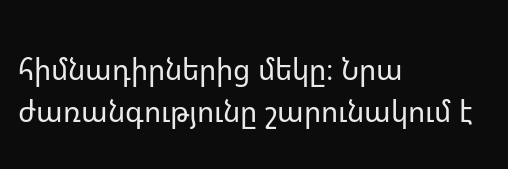հիմնադիրներից մեկը։ Նրա ժառանգությունը շարունակում է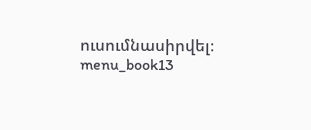ուսումնասիրվել։ menu_book13